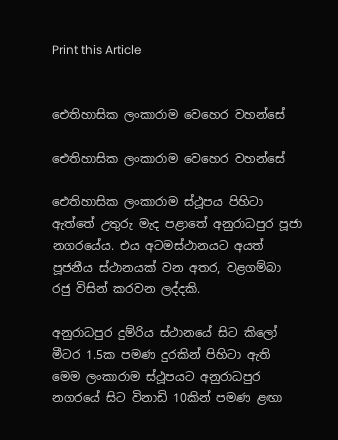Print this Article


ඓතිහාසික ලංකාරාම වෙහෙර වහන්සේ

ඓතිහාසික ලංකාරාම වෙහෙර වහන්සේ

ඓතිහාසික ලංකාරාම ස්ථූපය පිහිටා ඇත්තේ උතුරු මැද පළාතේ අනුරාධපුර පූජා නගරයේය. එය අටමස්ථානයට අයත් පූජනීය ස්ථානයක් වන අතර, වළගම්බා රජු විසින් කරවන ලද්දකි.

අනුරාධපුර දුම්රිය ස්ථානයේ සිට කිලෝ මීටර 1.5ක පමණ දුරකින් පිහිටා ඇති මෙම ලංකාරාම ස්ථූපයට අනුරාධපුර නගරයේ සිට විනාඩි 10කින් පමණ ළඟා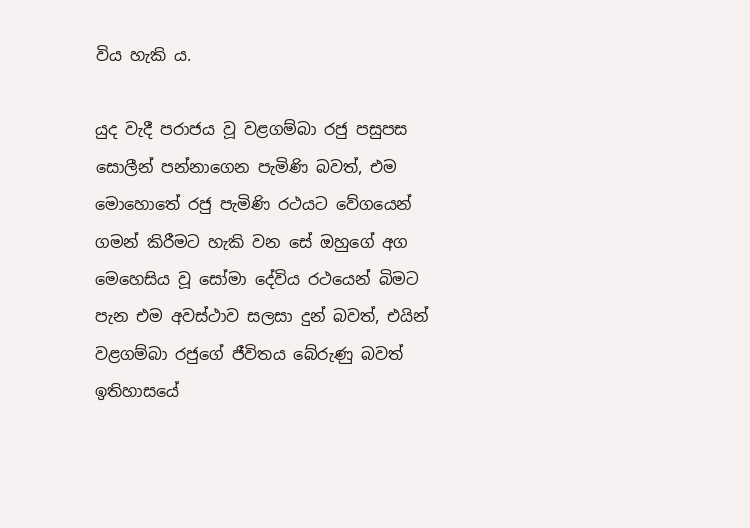විය හැකි ය.

යුද වැදී පරාජය වූ වළගම්බා රජු පසුපස සොලීන් පන්නාගෙන පැමිණි බවත්, එම මොහොතේ රජු පැමිණි රථයට වේගයෙන් ගමන් කිරීමට හැකි වන සේ ඔහුගේ අග මෙහෙසිය වූ සෝමා දේවිය රථයෙන් බිමට පැන එම අවස්ථාව සලසා දුන් බවත්, එයින් වළගම්බා රජුගේ ජීවිතය බේරුණු බවත් ඉතිහාසයේ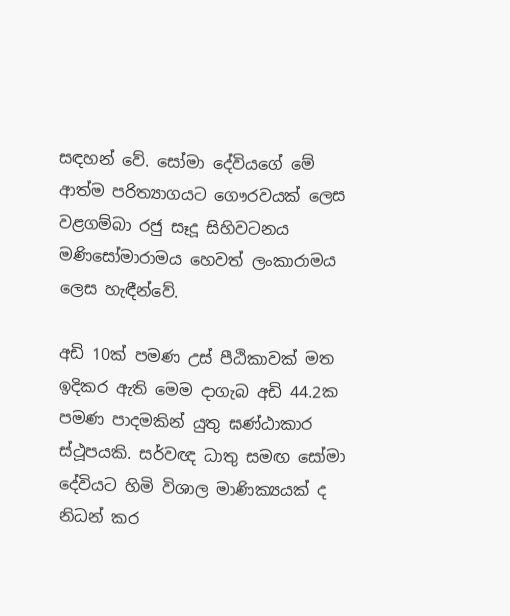සඳහන් වේ. සෝමා දේවියගේ මේ ආත්ම පරිත්‍යාගයට ගෞරවයක් ලෙස වළගම්බා රජු සෑදූ සිහිවටනය මණිසෝමාරාමය හෙවත් ලංකාරාමය ලෙස හැඳීන්වේ.

අඩි 10ක් පමණ උස් පීඨිකාවක් මත ඉදිකර ඇති මෙම දාගැබ අඩි 44.2ක පමණ පාදමකින් යුතු ඝණ්ඨාකාර ස්ථූපයකි. සර්වඥ ධාතු සමඟ සෝමා දේවියට හිමි විශාල මාණික්‍යයක් ද නිධන් කර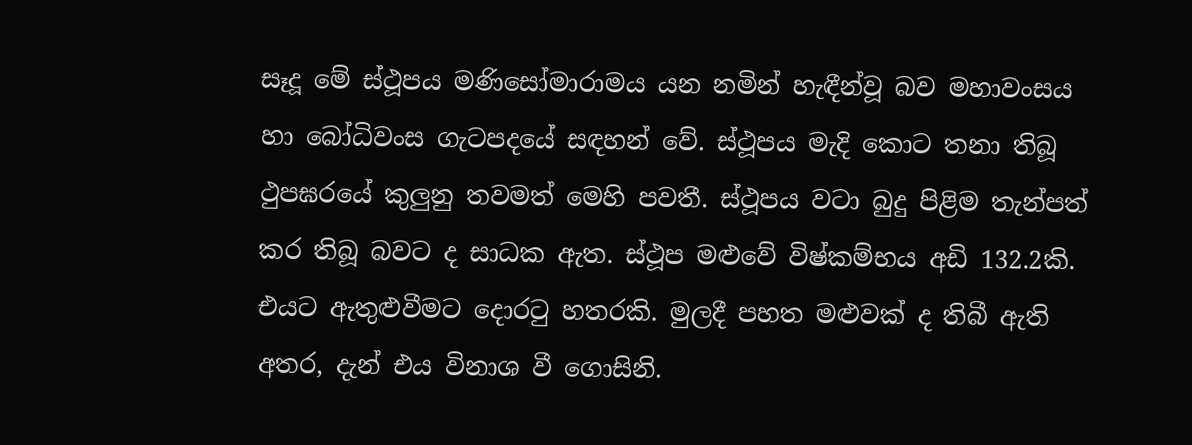සෑදූ මේ ස්ථූපය මණිසෝමාරාමය යන නමින් හැඳීන්වූ බව මහාවංසය හා බෝධිවංස ගැටපදයේ සඳහන් වේ. ස්ථූපය මැදි කොට තනා තිබූ ථුපඝරයේ කුලුනු තවමත් මෙහි පවතී. ස්ථූපය වටා බුදු පිළිම තැන්පත් කර තිබූ බවට ද සාධක ඇත. ස්ථූප මළුවේ විෂ්කම්භය අඩි 132.2කි. එයට ඇතුළුවීමට දොරටු හතරකි. මුලදී පහත මළුවක් ද තිබී ඇති අතර, දැන් එය විනාශ වී ගොසිනි.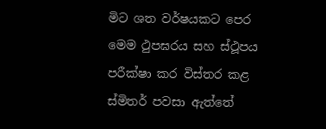මිට ශත වර්ෂයකට පෙර මෙම ථුපඝරය සහ ස්ථූපය පරීක්ෂා කර විස්තර කළ ස්මිතර් පවසා ඇත්තේ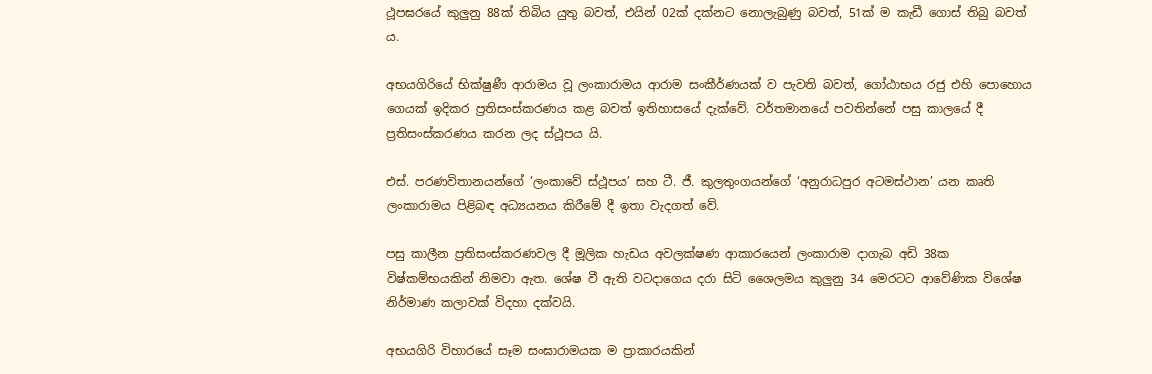ථූපඝරයේ කුලුනු 88ක් තිබිය යුතු බවත්, එයින් 02ක් දක්නට නොලැබුණු බවත්, 51ක් ම කැඩී ගොස් තිබු බවත් ය.

අභයගිරියේ භික්ෂුණී ආරාමය වූ ලංකාරාමය ආරාම සංකීර්ණයක් ව පැවති බවත්, ගෝඨාභය රජු එහි පොහොය ගෙයක් ඉදිකර ප්‍රතිසංස්කරණය කළ බවත් ඉතිහාසයේ දැක්වේ. වර්තමානයේ පවතින්නේ පසු කාලයේ දී ප්‍රතිසංස්කරණය කරන ලද ස්ථූපය යි.

එස්. පරණවිතානයන්ගේ ‘ලංකාවේ ස්ථූපය’ සහ ටී. ජී. කුලතුංගයන්ගේ ‘අනුරාධපුර අටමස්ථාන’ යන කෘති ලංකාරාමය පිළිබඳ අධ්‍යයනය කිරීමේ දී ඉතා වැදගත් වේ.

පසු කාලීන ප්‍රතිසංස්කරණවල දී මූලික හැඩය අවලක්ෂණ ආකාරයෙන් ලංකාරාම දාගැබ අඩි 38ක විෂ්කම්භයකින් නිමවා ඇත. ශේෂ වී ඇති වටදාගෙය දරා සිටි ශෛලමය කුලුනු 34 මෙරටට ආවේණික විශේෂ නිර්මාණ කලාවක් විදහා දක්වයි.

අභයගිරි විහාරයේ සෑම සංඝාරාමයක ම ප්‍රාකාරයකින්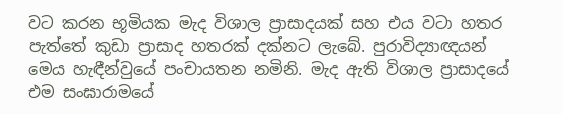වට කරන භූමියක මැද විශාල ප්‍රාසාදයක් සහ එය වටා හතර පැත්තේ කුඩා ප්‍රාසාද හතරක් දක්නට ලැබේ. පුරාවිද්‍යාඥයන් මෙය හැඳීන්වුයේ පංචායතන නමිනි. මැද ඇති විශාල ප්‍රාසාදයේ එම සංඝාරාමයේ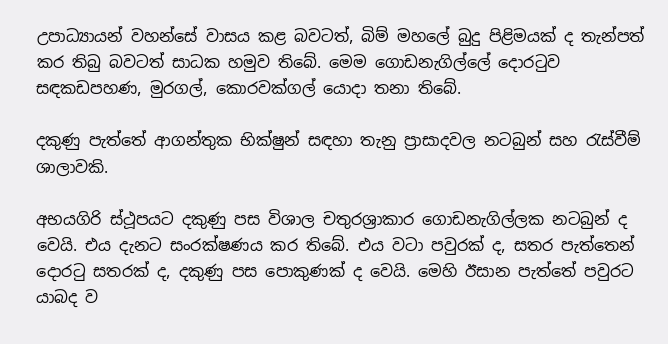උපාධ්‍යායන් වහන්සේ වාසය කළ බවටත්, බිම් මහලේ බුදු පිළිමයක් ද තැන්පත් කර තිබු බවටත් සාධක හමුව තිබේ. මෙම ගොඩනැගිල්ලේ දොරටුව සඳකඩපහණ, මුරගල්, කොරවක්ගල් යොදා තනා තිබේ.

දකුණු පැත්තේ ආගන්තුක භික්ෂුන් සඳහා තැනු ප්‍රාසාදවල නටබුන් සහ රැස්වීම් ශාලාවකි.

අභයගිරි ස්ථූපයට දකුණු පස විශාල චතුරශ්‍රාකාර ගොඩනැගිල්ලක නටබුන් ද වෙයි. එය දැනට සංරක්ෂණය කර තිබේ. එය වටා පවුරක් ද, සතර පැත්තෙන් දොරටු සතරක් ද, දකුණු පස පොකුණක් ද වෙයි. මෙහි ඊසාන පැත්තේ පවුරට යාබද ව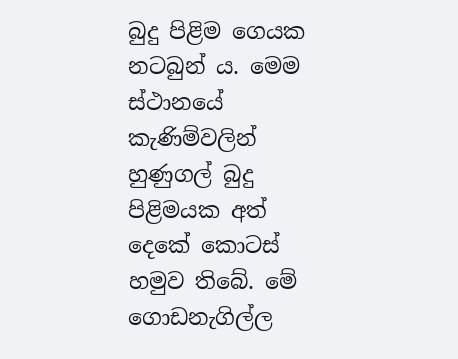බුදු පිළිම ගෙයක නටබුන් ය. මෙම ස්ථානයේ කැණිම්වලින් හුණුගල් බුදු පිළිමයක අත් දෙකේ කොටස් හමුව තිබේ. මේ ගොඩනැගිල්ල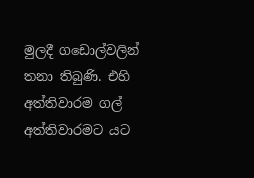මුලදී ගඩොල්වලින් තනා තිබුණි. එහි අත්තිවාරම ගල් අත්තිවාරමට යට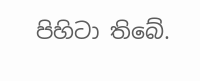පිහිටා තිබේ.